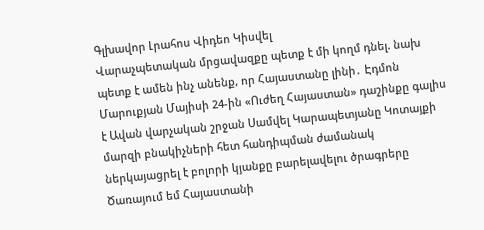Գլխավոր Լրահոս Վիդեո Կիսվել
Վարաչպետական մրցավազքը պետք է մի կողմ դնել. նախ պետք է ամեն ինչ անենք, որ Հայաստանը լինի․ Էդմոն Մարուքյան Մայիսի 24-ին «Ուժեղ Հայաստան» դաշինքը գալիս է Ավան վարչական շրջան Սամվել Կարապետյանը Կոտայքի մարզի բնակիչների հետ հանդիպման ժամանակ ներկայացրել է բոլորի կյանքը բարելավելու ծրագրերը Ծառայում եմ Հայաստանի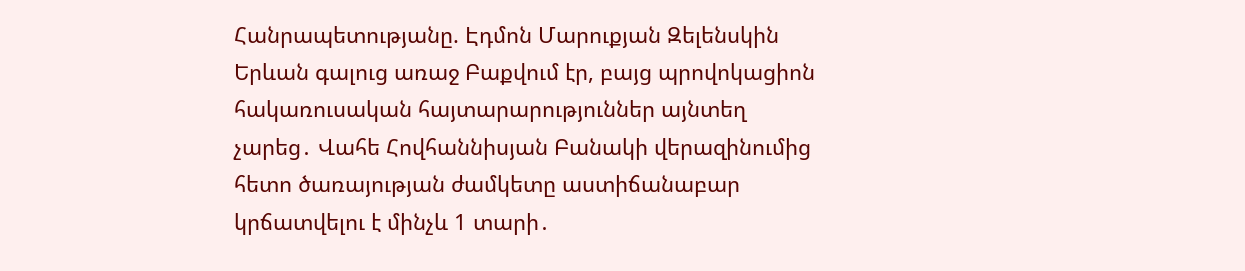Հանրապետությանը. Էդմոն Մարուքյան Զելենսկին Երևան գալուց առաջ Բաքվում էր, բայց պրովոկացիոն հակառուսական հայտարարություններ այնտեղ չարեց․ Վահե Հովհաննիսյան Բանակի վերազինումից հետո ծառայության ժամկետը աստիճանաբար կրճատվելու է մինչև 1 տարի․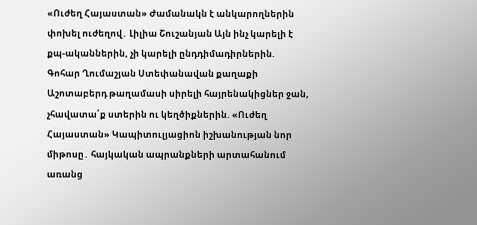«Ուժեղ Հայաստան» Ժամանակն է անկարողներին փոխել ուժեղով․ Լիլիա Շուշանյան Այն ինչ կարելի է քպ-ականներին, չի կարելի ընդդիմադիրներին. Գոհար Ղումաշյան Ստեփանավան քաղաքի Աշոտաբերդ թաղամասի սիրելի հայրենակիցներ ջան, չհավատա՛ք ստերին ու կեղծիքներին. «Ուժեղ Հայաստան» Կապիտուլյացիոն իշխանության նոր միթոսը․ հայկական ապրանքների արտահանում առանց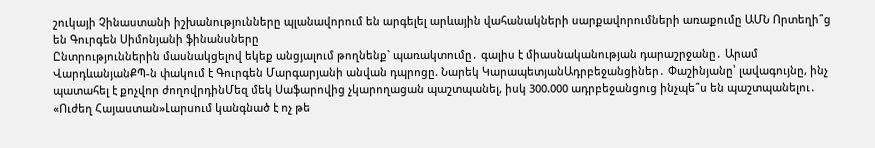շուկայի Չինաստանի իշխանությունները պլանավորում են արգելել արևային վահանակների սարքավորումների առաքումը ԱՄՆ Որտեղի՞ց են Գուրգեն Սիմոնյանի ֆինանսները
Ընտրություններին մասնակցելով եկեք անցյալում թողնենք` պառակտումը․ գալիս է միասնականության դարաշրջանը․ Արամ ՎարդևանյանՔՊ-ն փակում է Գուրգեն Մարգարյանի անվան դպրոցը. Նարեկ ԿարապետյանԱդրբեջանցիներ․ Փաշինյանը՝ լավագույնը, ինչ պատահել է քոչվոր ժողովրդինՄեզ մեկ Սաֆարովից չկարողացան պաշտպանել, իսկ 300.000 ադրբեջանցուց ինչպե՞ս են պաշտպանելու․ «Ուժեղ Հայաստան»Լարսում կանգնած է ոչ թե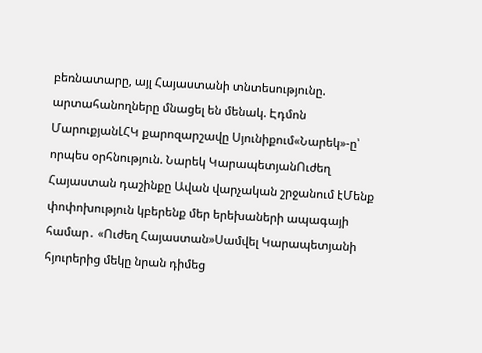բեռնատարը, այլ Հայաստանի տնտեսությունը. արտահանողները մնացել են մենակ. Էդմոն ՄարուքյանԼՀԿ քարոզարշավը Սյունիքում«Նարեկ»-ը՝ որպես օրհնություն. Նարեկ ԿարապետյանՈւժեղ Հայաստան դաշինքը Ավան վարչական շրջանում էՄենք փոփոխություն կբերենք մեր երեխաների ապագայի համար․ «Ուժեղ Հայաստան»Սամվել Կարապետյանի հյուրերից մեկը նրան դիմեց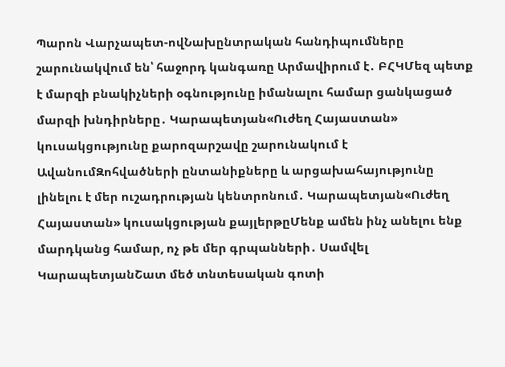Պարոն Վարչապետ-ովՆախընտրական հանդիպումները շարունակվում են՝ հաջորդ կանգառը Արմավիրում է․ ԲՀԿՄեզ պետք է մարզի բնակիչների օգնությունը իմանալու համար ցանկացած մարզի խնդիրները․ Կարապետյան«Ուժեղ Հայաստան» կուսակցությունը քարոզարշավը շարունակում է ԱվանումԶոհվածների ընտանիքները և արցախահայությունը լինելու է մեր ուշադրության կենտրոնում․ Կարապետյան«Ուժեղ Հայաստան» կուսակցության քայլերթըՄենք ամեն ինչ անելու ենք մարդկանց համար, ոչ թե մեր գրպանների․ Սամվել ԿարապետյանՇատ մեծ տնտեսական գոտի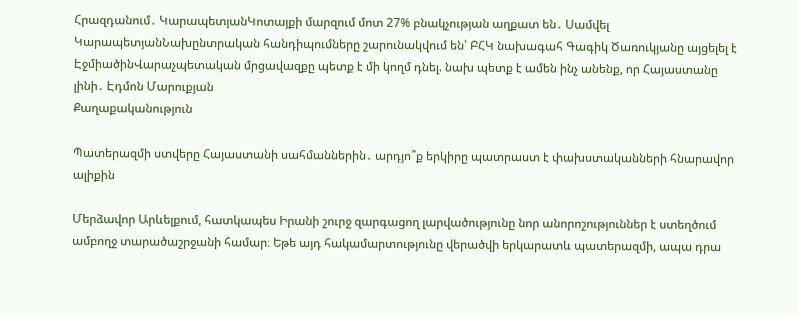Հրազդանում․ ԿարապետյանԿոտայքի մարզում մոտ 27% բնակչության աղքատ են․ Սամվել ԿարապետյանՆախընտրական հանդիպումները շարունակվում են՝ ԲՀԿ նախագահ Գագիկ Ծառուկյանը այցելել է ԷջմիածինՎարաչպետական մրցավազքը պետք է մի կողմ դնել. նախ պետք է ամեն ինչ անենք, որ Հայաստանը լինի․ Էդմոն Մարուքյան
Քաղաքականություն

Պատերազմի ստվերը Հայաստանի սահմաններին․ արդյո՞ք երկիրը պատրաստ է փախստականների հնարավոր ալիքին

Մերձավոր Արևելքում, հատկապես Իրանի շուրջ զարգացող լարվածությունը նոր անորոշություններ է ստեղծում ամբողջ տարածաշրջանի համար։ Եթե այդ հակամարտությունը վերածվի երկարատև պատերազմի, ապա դրա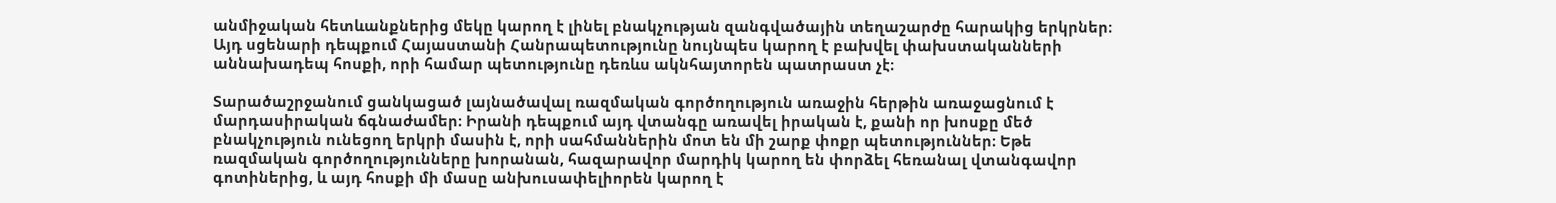անմիջական հետևանքներից մեկը կարող է լինել բնակչության զանգվածային տեղաշարժը հարակից երկրներ։ Այդ սցենարի դեպքում Հայաստանի Հանրապետությունը նույնպես կարող է բախվել փախստականների աննախադեպ հոսքի, որի համար պետությունը դեռևս ակնհայտորեն պատրաստ չէ։

Տարածաշրջանում ցանկացած լայնածավալ ռազմական գործողություն առաջին հերթին առաջացնում է մարդասիրական ճգնաժամեր։ Իրանի դեպքում այդ վտանգը առավել իրական է, քանի որ խոսքը մեծ բնակչություն ունեցող երկրի մասին է, որի սահմաններին մոտ են մի շարք փոքր պետություններ։ Եթե ռազմական գործողությունները խորանան, հազարավոր մարդիկ կարող են փորձել հեռանալ վտանգավոր գոտիներից, և այդ հոսքի մի մասը անխուսափելիորեն կարող է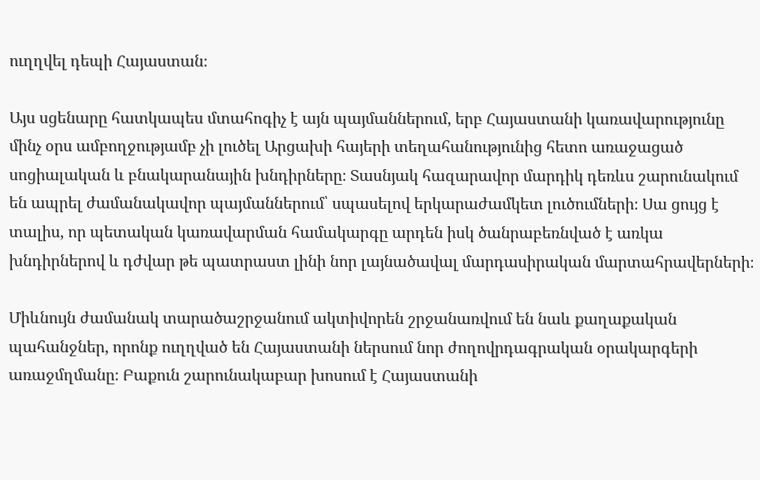ուղղվել դեպի Հայաստան։

Այս սցենարը հատկապես մտահոգիչ է այն պայմաններում, երբ Հայաստանի կառավարությունը մինչ օրս ամբողջությամբ չի լուծել Արցախի հայերի տեղահանությունից հետո առաջացած սոցիալական և բնակարանային խնդիրները։ Տասնյակ հազարավոր մարդիկ դեռևս շարունակում են ապրել ժամանակավոր պայմաններում՝ սպասելով երկարաժամկետ լուծումների։ Սա ցույց է տալիս, որ պետական կառավարման համակարգը արդեն իսկ ծանրաբեռնված է առկա խնդիրներով և դժվար թե պատրաստ լինի նոր լայնածավալ մարդասիրական մարտահրավերների։

Միևնույն ժամանակ տարածաշրջանում ակտիվորեն շրջանառվում են նաև քաղաքական պահանջներ, որոնք ուղղված են Հայաստանի ներսում նոր ժողովրդագրական օրակարգերի առաջմղմանը։ Բաքուն շարունակաբար խոսում է Հայաստանի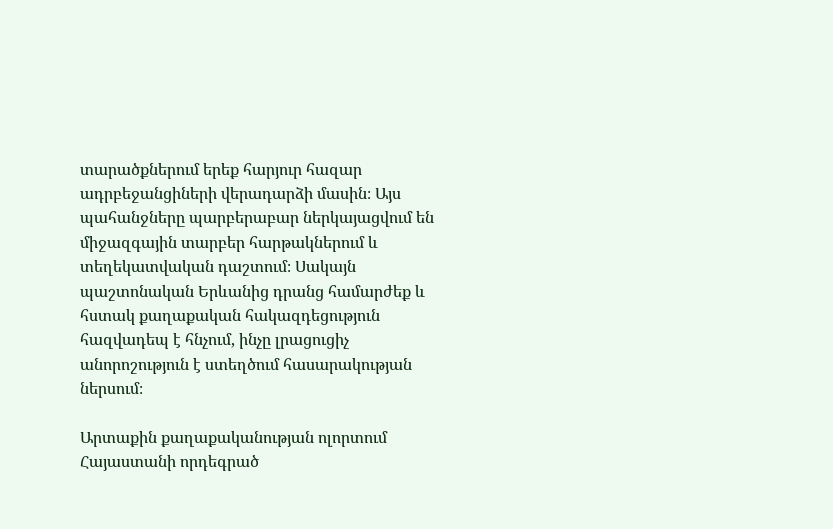տարածքներում երեք հարյուր հազար ադրբեջանցիների վերադարձի մասին։ Այս պահանջները պարբերաբար ներկայացվում են միջազգային տարբեր հարթակներում և տեղեկատվական դաշտում։ Սակայն պաշտոնական Երևանից դրանց համարժեք և հստակ քաղաքական հակազդեցություն հազվադեպ է հնչում, ինչը լրացուցիչ անորոշություն է ստեղծում հասարակության ներսում։

Արտաքին քաղաքականության ոլորտում Հայաստանի որդեգրած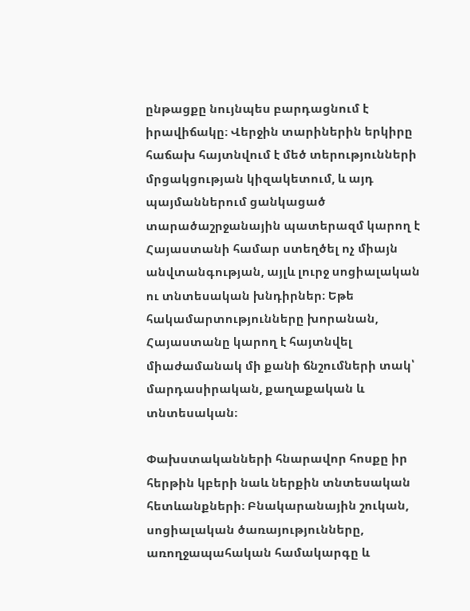ընթացքը նույնպես բարդացնում է իրավիճակը։ Վերջին տարիներին երկիրը հաճախ հայտնվում է մեծ տերությունների մրցակցության կիզակետում, և այդ պայմաններում ցանկացած տարածաշրջանային պատերազմ կարող է Հայաստանի համար ստեղծել ոչ միայն անվտանգության, այլև լուրջ սոցիալական ու տնտեսական խնդիրներ։ Եթե հակամարտությունները խորանան, Հայաստանը կարող է հայտնվել միաժամանակ մի քանի ճնշումների տակ՝ մարդասիրական, քաղաքական և տնտեսական։

Փախստականների հնարավոր հոսքը իր հերթին կբերի նաև ներքին տնտեսական հետևանքների։ Բնակարանային շուկան, սոցիալական ծառայությունները, առողջապահական համակարգը և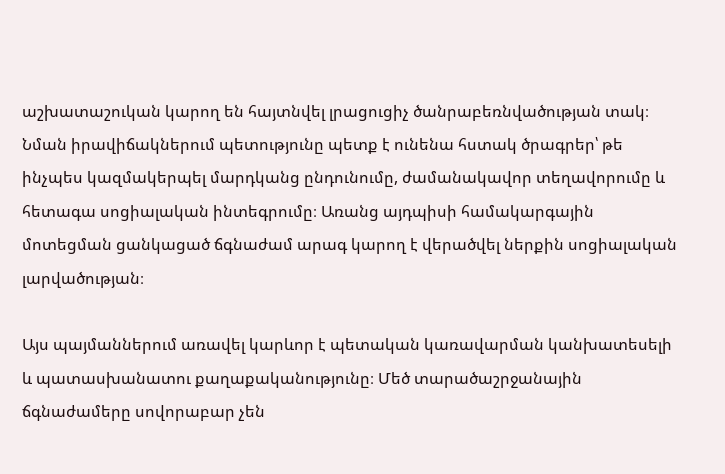աշխատաշուկան կարող են հայտնվել լրացուցիչ ծանրաբեռնվածության տակ։ Նման իրավիճակներում պետությունը պետք է ունենա հստակ ծրագրեր՝ թե ինչպես կազմակերպել մարդկանց ընդունումը, ժամանակավոր տեղավորումը և հետագա սոցիալական ինտեգրումը։ Առանց այդպիսի համակարգային մոտեցման ցանկացած ճգնաժամ արագ կարող է վերածվել ներքին սոցիալական լարվածության։

Այս պայմաններում առավել կարևոր է պետական կառավարման կանխատեսելի և պատասխանատու քաղաքականությունը։ Մեծ տարածաշրջանային ճգնաժամերը սովորաբար չեն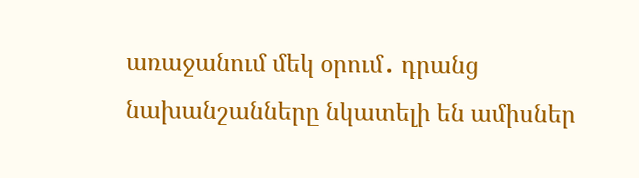առաջանում մեկ օրում․ դրանց նախանշանները նկատելի են ամիսներ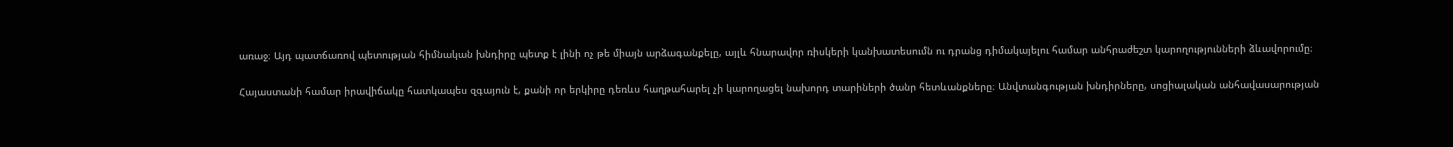առաջ։ Այդ պատճառով պետության հիմնական խնդիրը պետք է լինի ոչ թե միայն արձագանքելը, այլև հնարավոր ռիսկերի կանխատեսումն ու դրանց դիմակայելու համար անհրաժեշտ կարողությունների ձևավորումը։

Հայաստանի համար իրավիճակը հատկապես զգայուն է, քանի որ երկիրը դեռևս հաղթահարել չի կարողացել նախորդ տարիների ծանր հետևանքները։ Անվտանգության խնդիրները, սոցիալական անհավասարության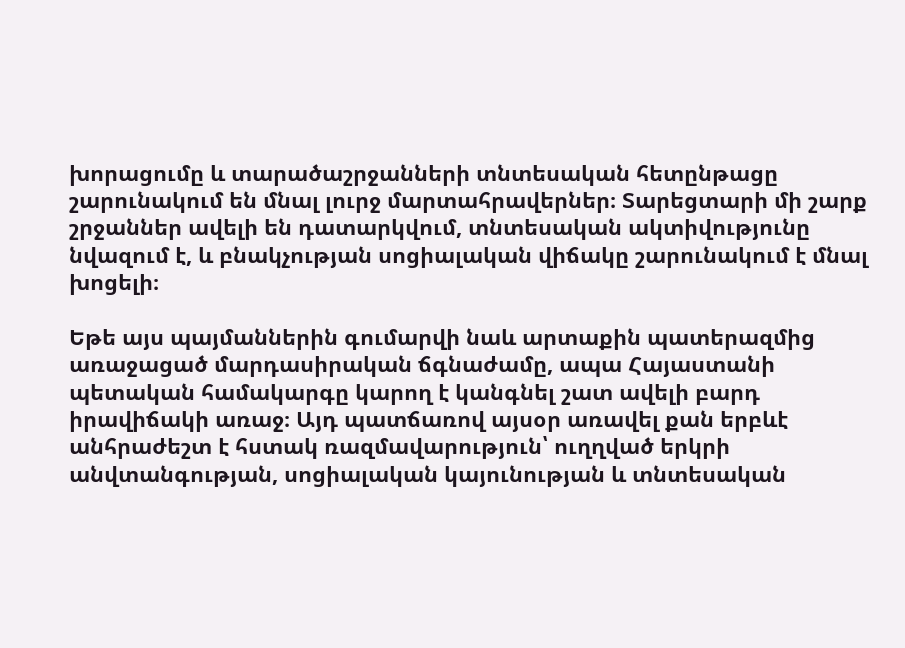խորացումը և տարածաշրջանների տնտեսական հետընթացը շարունակում են մնալ լուրջ մարտահրավերներ։ Տարեցտարի մի շարք շրջաններ ավելի են դատարկվում, տնտեսական ակտիվությունը նվազում է, և բնակչության սոցիալական վիճակը շարունակում է մնալ խոցելի։

Եթե այս պայմաններին գումարվի նաև արտաքին պատերազմից առաջացած մարդասիրական ճգնաժամը, ապա Հայաստանի պետական համակարգը կարող է կանգնել շատ ավելի բարդ իրավիճակի առաջ։ Այդ պատճառով այսօր առավել քան երբևէ անհրաժեշտ է հստակ ռազմավարություն՝ ուղղված երկրի անվտանգության, սոցիալական կայունության և տնտեսական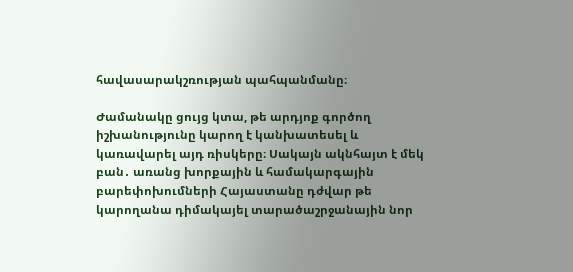հավասարակշռության պահպանմանը։

Ժամանակը ցույց կտա, թե արդյոք գործող իշխանությունը կարող է կանխատեսել և կառավարել այդ ռիսկերը։ Սակայն ակնհայտ է մեկ բան․ առանց խորքային և համակարգային բարեփոխումների Հայաստանը դժվար թե կարողանա դիմակայել տարածաշրջանային նոր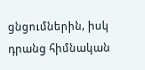ցնցումներին, իսկ դրանց հիմնական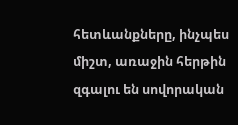հետևանքները, ինչպես միշտ, առաջին հերթին զգալու են սովորական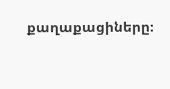քաղաքացիները։